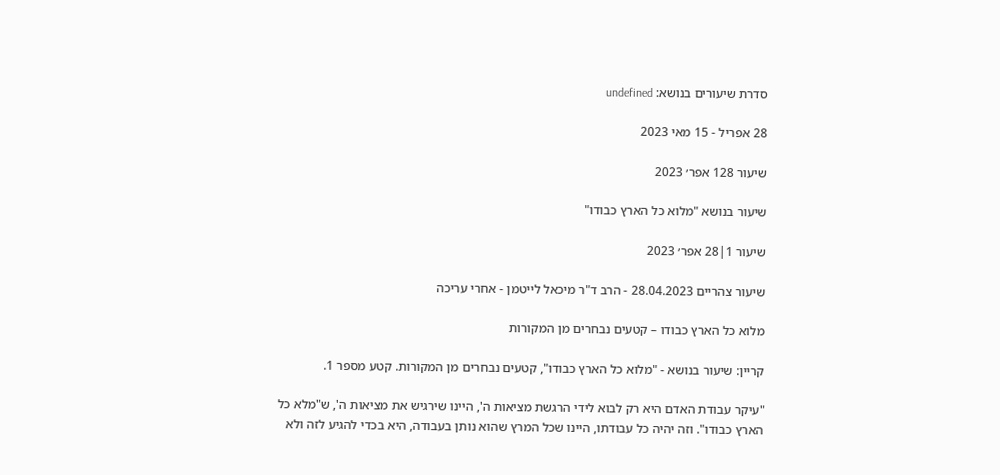סדרת שיעורים בנושא: undefined

28 אפריל - 15 מאי 2023

שיעור 128 אפר׳ 2023

שיעור בנושא "מלוא כל הארץ כבודו"

שיעור 1|28 אפר׳ 2023

שיעור צהריים 28.04.2023 - הרב ד"ר מיכאל לייטמן - אחרי עריכה

מלוא כל הארץ כבודו – קטעים נבחרים מן המקורות

קריין: שיעור בנושא - "מלוא כל הארץ כבודו", קטעים נבחרים מן המקורות. קטע מספר 1.

"עיקר עבודת האדם היא רק לבוא לידי הרגשת מציאות ה', היינו שירגיש את מציאות ה', ש"מלא כל הארץ כבודו". וזה יהיה כל עבודתו, היינו שכל המרץ שהוא נותן בעבודה, היא בכדי להגיע לזה ולא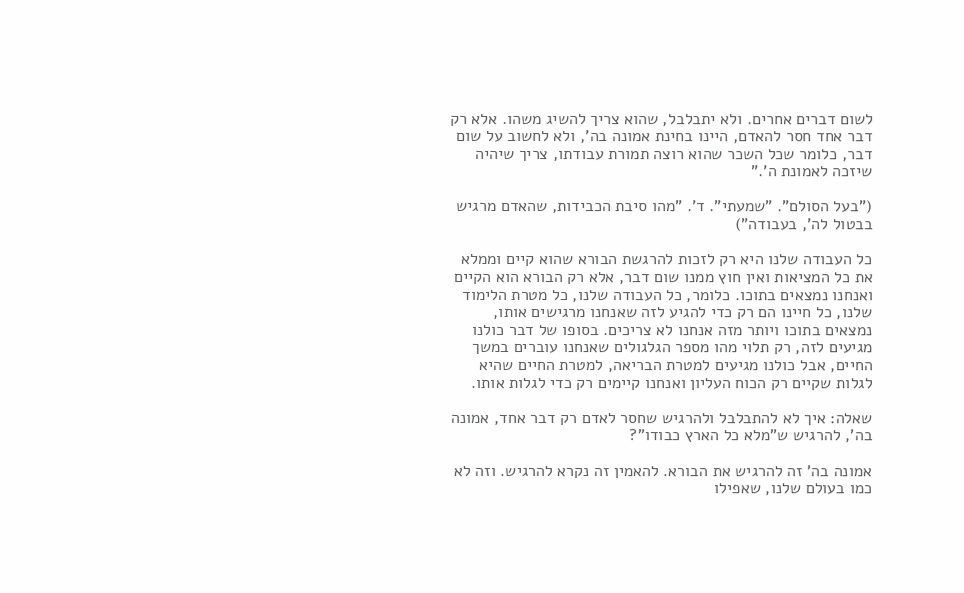לשום דברים אחרים. ולא יתבלבל, שהוא צריך להשיג משהו. אלא רק דבר אחד חסר להאדם, היינו בחינת אמונה בה', ולא לחשוב על שום דבר, כלומר שכל השכר שהוא רוצה תמורת עבודתו, צריך שיהיה שיזכה לאמונת ה'."

("בעל הסולם". "שמעתי". ד'. "מהו סיבת הכבידות, שהאדם מרגיש בבטול לה', בעבודה")

כל העבודה שלנו היא רק לזכות להרגשת הבורא שהוא קיים וממלא את כל המציאות ואין חוץ ממנו שום דבר, אלא רק הבורא הוא הקיים ואנחנו נמצאים בתוכו. כלומר, כל העבודה שלנו, כל מטרת הלימוד שלנו, כל חיינו הם רק כדי להגיע לזה שאנחנו מרגישים אותו, נמצאים בתוכו ויותר מזה אנחנו לא צריכים. בסופו של דבר כולנו מגיעים לזה, רק תלוי מהו מספר הגלגולים שאנחנו עוברים במשך החיים, אבל כולנו מגיעים למטרת הבריאה, למטרת החיים שהיא לגלות שקיים רק הכוח העליון ואנחנו קיימים רק כדי לגלות אותו.

שאלה: איך לא להתבלבל ולהרגיש שחסר לאדם רק דבר אחד, אמונה בה', להרגיש ש"מלא כל הארץ כבודו"?

אמונה בה' זה להרגיש את הבורא. להאמין זה נקרא להרגיש. וזה לא כמו בעולם שלנו, שאפילו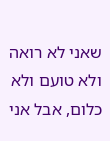שאני לא רואה ולא טועם ולא כלום, אבל אני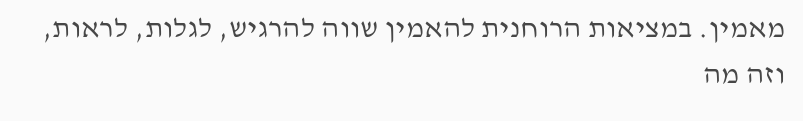מאמין. במציאות הרוחנית להאמין שווה להרגיש, לגלות, לראות, וזה מה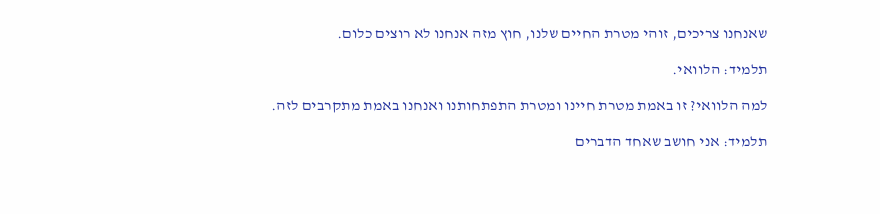שאנחנו צריכים, זוהי מטרת החיים שלנו, חוץ מזה אנחנו לא רוצים כלום.

תלמיד: הלוואי.

למה הלוואי? זו באמת מטרת חיינו ומטרת התפתחותנו ואנחנו באמת מתקרבים לזה.

תלמיד: אני חושב שאחד הדברים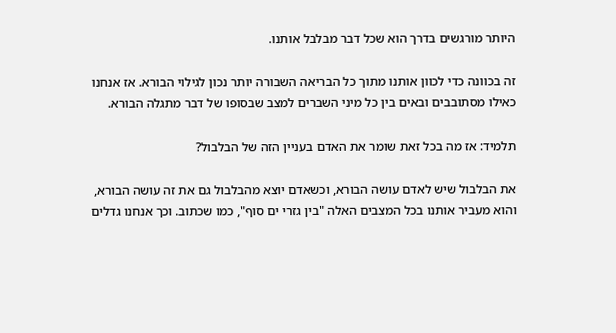היותר מורגשים בדרך הוא שכל דבר מבלבל אותנו.

זה בכוונה כדי לכוון אותנו מתוך כל הבריאה השבורה יותר נכון לגילוי הבורא. אז אנחנו כאילו מסתובבים ובאים בין כל מיני השברים למצב שבסופו של דבר מתגלה הבורא.

תלמיד: אז מה בכל זאת שומר את האדם בעניין הזה של הבלבול?

את הבלבול שיש לאדם עושה הבורא, וכשאדם יוצא מהבלבול גם את זה עושה הבורא, והוא מעביר אותנו בכל המצבים האלה "בין גזרי ים סוף", כמו שכתוב. וכך אנחנו גדלים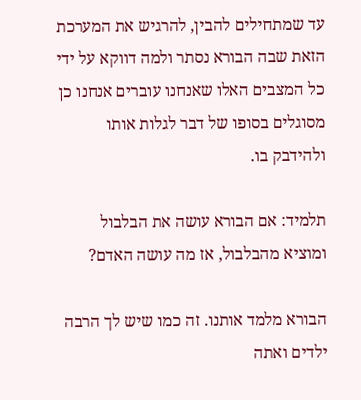עד שמתחילים להבין, להרגיש את המערכת הזאת שבה הבורא נסתר ולמה דווקא על ידי כל המצבים האלו שאנחנו עוברים אנחנו כן מסוגלים בסופו של דבר לגלות אותו ולהידבק בו.

תלמיד: אם הבורא עושה את הבלבול ומוציא מהבלבול, אז מה עושה האדם?

הבורא מלמד אותנו. זה כמו שיש לך הרבה ילדים ואתה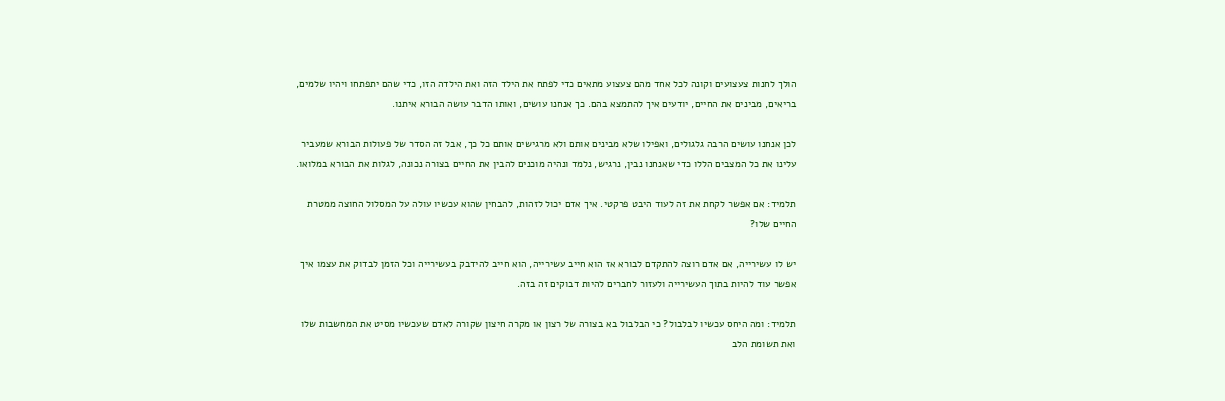הולך לחנות צעצועים וקונה לכל אחד מהם צעצוע מתאים כדי לפתח את הילד הזה ואת הילדה הזו, כדי שהם יתפתחו ויהיו שלמים, בריאים, מבינים את החיים, יודעים איך להתמצא בהם. כך אנחנו עושים, ואותו הדבר עושה הבורא איתנו.

לכן אנחנו עושים הרבה גלגולים, ואפילו שלא מבינים אותם ולא מרגישים אותם כל כך, אבל זה הסדר של פעולות הבורא שמעביר עלינו את כל המצבים הללו כדי שאנחנו נבין, נרגיש, נלמד ונהיה מוכנים להבין את החיים בצורה נכונה, לגלות את הבורא במלואו.

תלמיד: אם אפשר לקחת את זה לעוד היבט פרקטי. איך אדם יכול לזהות, להבחין שהוא עכשיו עולה על המסלול החוצה ממטרת החיים שלו?

יש לו עשירייה, אם אדם רוצה להתקדם לבורא אז הוא חייב עשירייה, הוא חייב להידבק בעשירייה וכל הזמן לבדוק את עצמו איך אפשר עוד להיות בתוך העשירייה ולעזור לחברים להיות דבוקים זה בזה.

תלמיד: ומה היחס עכשיו לבלבול? כי הבלבול בא בצורה של רצון או מקרה חיצון שקורה לאדם שעכשיו מסיט את המחשבות שלו ואת תשומת הלב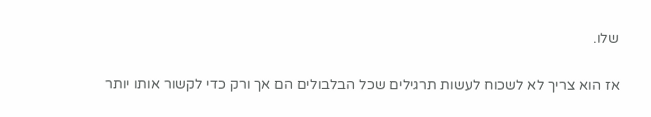שלו.

אז הוא צריך לא לשכוח לעשות תרגילים שכל הבלבולים הם אך ורק כדי לקשור אותו יותר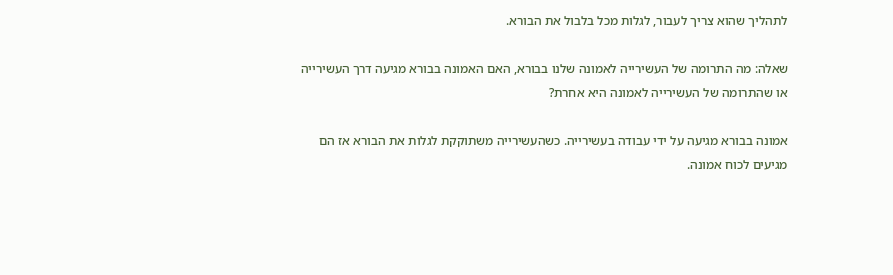לתהליך שהוא צריך לעבור, לגלות מכל בלבול את הבורא.

שאלה: מה התרומה של העשירייה לאמונה שלנו בבורא, האם האמונה בבורא מגיעה דרך העשירייה או שהתרומה של העשירייה לאמונה היא אחרת?

אמונה בבורא מגיעה על ידי עבודה בעשירייה. כשהעשירייה משתוקקת לגלות את הבורא אז הם מגיעים לכוח אמונה.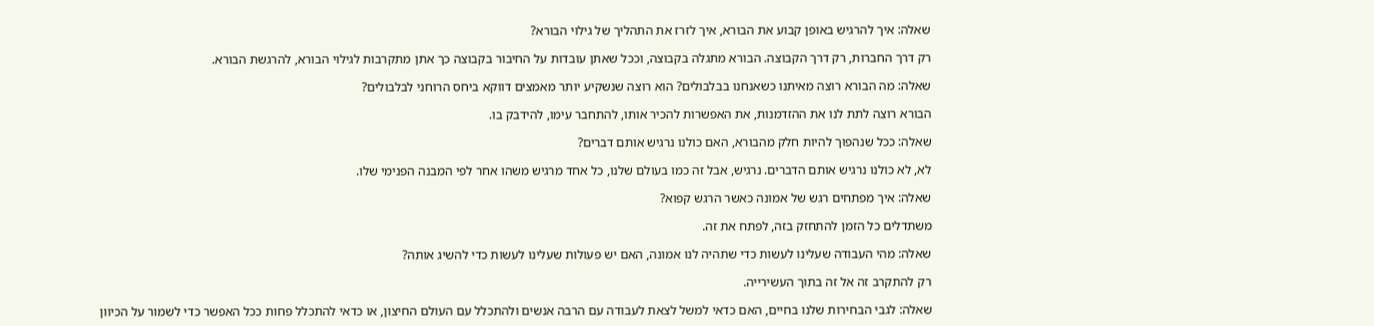שאלה: איך להרגיש באופן קבוע את הבורא, איך לזרז את התהליך של גילוי הבורא?

רק דרך החברות, רק דרך הקבוצה. הבורא מתגלה בקבוצה, וככל שאתן עובדות על החיבור בקבוצה כך אתן מתקרבות לגילוי הבורא, להרגשת הבורא.

שאלה: מה הבורא רוצה מאיתנו כשאנחנו בבלבולים? הוא רוצה שנשקיע יותר מאמצים דווקא ביחס הרוחני לבלבולים?

הבורא רוצה לתת לנו את ההזדמנות, את האפשרות להכיר אותו, להתחבר עימו, להידבק בו.

שאלה: ככל שנהפוך להיות חלק מהבורא, האם כולנו נרגיש אותם דברים?

לא, לא כולנו נרגיש אותם הדברים. נרגיש, אבל זה כמו בעולם שלנו, כל אחד מרגיש משהו אחר לפי המבנה הפנימי שלו.

שאלה: איך מפתחים רגש של אמונה כאשר הרגש קפוא?

משתדלים כל הזמן להתחזק בזה, לפתח את זה.

שאלה: מהי העבודה שעלינו לעשות כדי שתהיה לנו אמונה, האם יש פעולות שעלינו לעשות כדי להשיג אותה?

רק להתקרב זה אל זה בתוך העשירייה.

שאלה: לגבי הבחירות שלנו בחיים, האם כדאי למשל לצאת לעבודה עם הרבה אנשים ולהתכלל עם העולם החיצון, או כדאי להתכלל פחות ככל האפשר כדי לשמור על הכיוון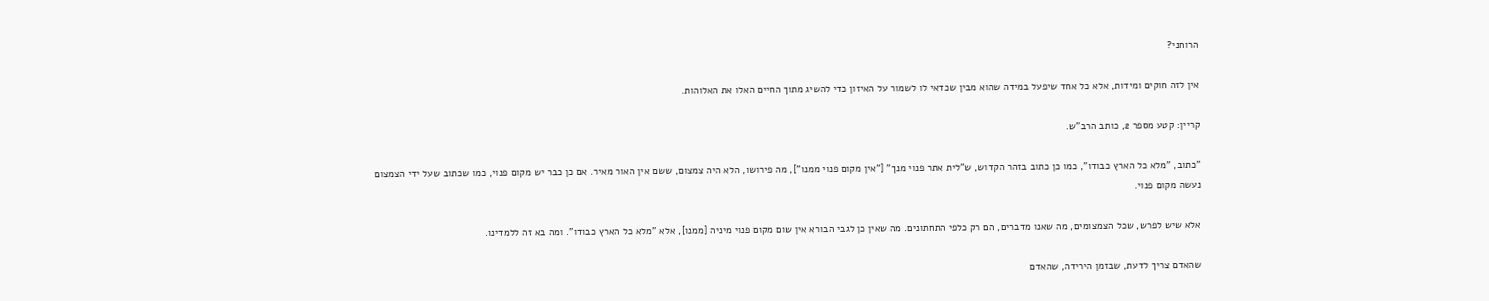הרוחני?

אין לזה חוקים ומידות, אלא כל אחד שיפעל במידה שהוא מבין שכדאי לו לשמור על האיזון כדי להשיג מתוך החיים האלו את האלוהות.

קריין: קטע מספר 2, כותב הרב"ש.

"כתוב, "מלא כל הארץ כבודו", כמו כן כתוב בזהר הקדוש, ש"לית אתר פנוי מנך" ["אין מקום פנוי ממנו"], מה פירושו, הלא היה צמצום, ששם אין האור מאיר. אם כן כבר יש מקום פנוי, כמו שכתוב שעל ידי הצמצום נעשה מקום פנוי.

אלא שיש לפרש, שכל הצמצומים, מה שאנו מדברים, הם רק כלפי התחתונים. מה שאין כן לגבי הבורא אין שום מקום פנוי מיניה [ממנו], אלא "מלא כל הארץ כבודו". ומה בא זה ללמדינו.

שהאדם צריך לדעת, שבזמן הירידה, שהאדם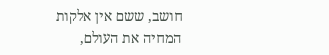חושב, ששם אין אלקות המחיה את העולם,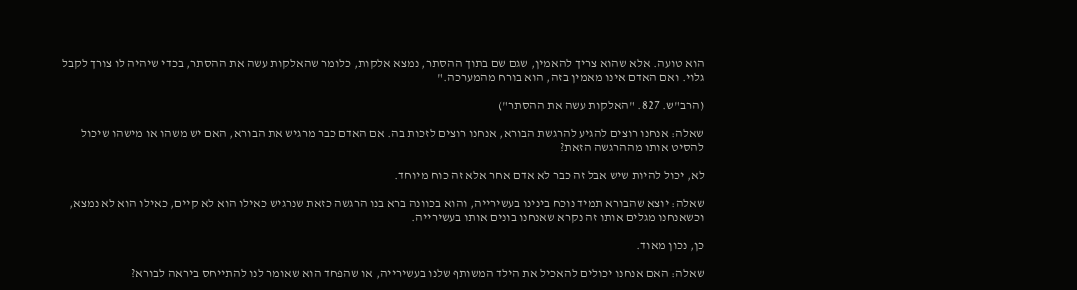הוא טועה. אלא שהוא צריך להאמין, שגם שם בתוך ההסתר, נמצא אלקות, כלומר שהאלקות עשה את ההסתר, בכדי שיהיה לו צורך לקבל גלוי. ואם האדם אינו מאמין בזה, הוא בורח מהמערכה."

(הרב"ש. 827. "האלקות עשה את ההסתר")

שאלה: אנחנו רוצים להגיע להרגשת הבורא, אנחנו רוצים לזכות בה. אם האדם כבר מרגיש את הבורא, האם יש משהו או מישהו שיכול להסיט אותו מההרגשה הזאת?

לא, יכול להיות שיש אבל זה כבר לא אדם אחר אלא זה כוח מיוחד.

שאלה: יוצא שהבורא תמיד נוכח בינינו בעשירייה, והוא בכוונה ברא בנו הרגשה כזאת שנרגיש כאילו הוא לא קיים, כאילו הוא לא נמצא, וכשאנחנו מגלים אותו זה נקרא שאנחנו בונים אותו בעשירייה.

כן, נכון מאוד.

שאלה: האם אנחנו יכולים להאכיל את הילד המשותף שלנו בעשירייה, או שהפחד הוא שאומר לנו להתייחס ביראה לבורא?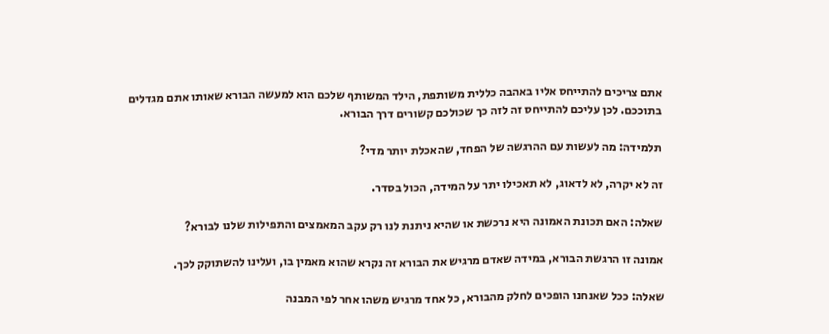אתם צריכים להתייחס אליו באהבה כללית משותפת, הילד המשותף שלכם הוא למעשה הבורא שאותו אתם מגדלים בתוככם. לכן עליכם להתייחס זה לזה כך שכולכם קשורים דרך הבורא.

תלמידה: מה לעשות עם ההרגשה של הפחד, שהאכלת יותר מדי?

זה לא יקרה, לא לדאוג, לא תאכילו יתר על המידה, הכול בסדר.

שאלה: האם תכונת האמונה היא נרכשת או שהיא ניתנת לנו רק עקב המאמצים והתפילות שלנו לבורא?

אמונה זו הרגשת הבורא, במידה שאדם מרגיש את הבורא זה נקרא שהוא מאמין בו, ועלינו להשתוקק לכך.

שאלה: ככל שאנחנו הופכים לחלק מהבורא, כל אחד מרגיש משהו אחר לפי המבנה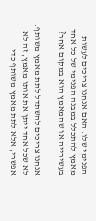הפנימי שלו. האם אנחנו צריכים לעשות מאמץ להתכלל במבנה הפנימי של כל אחד בעשירייה או שהמאמץ הוא במקום אחר?

אנחנו צריכים להשתדל לתת מאמץ משותף. לא שכל אחד ייתן את אותו מאמץ, זה לא אפשרי, אלא לתת מאמץ משותף כדי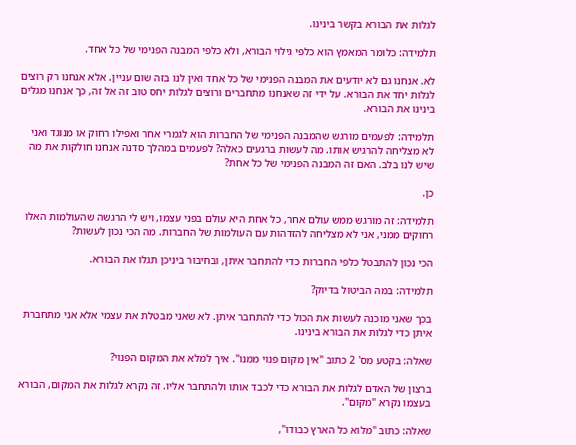לגלות את הבורא בקשר בינינו.

תלמידה: כלומר המאמץ הוא כלפי גילוי הבורא, ולא כלפי המבנה הפנימי של כל אחד.

לא. אנחנו גם לא יודעים את המבנה הפנימי של כל אחד ואין לנו בזה שום עניין. אלא אנחנו רק רוצים לגלות יחד את הבורא. על ידי זה שאנחנו מתחברים ורוצים לגלות יחס טוב זה אל זה, כך אנחנו מגלים בינינו את הבורא.

תלמידה: לפעמים מורגש שהמבנה הפנימי של החברות הוא לגמרי אחר ואפילו רחוק או מנוגד ואני לא מצליחה להרגיש אותו. מה לעשות ברגעים כאלה? לפעמים במהלך סדנה אנחנו חולקות את מה שיש לנו בלב. האם זה המבנה הפנימי של כל אחת?

כן.

תלמידה: זה מורגש ממש עולם אחר, כל אחת היא עולם בפני עצמו, ויש לי הרגשה שהעולמות האלו רחוקים ממני, אני לא מצליחה להזדהות עם העולמות של החברות. מה הכי נכון לעשות?

הכי נכון להתבטל כלפי החברות כדי להתחבר איתן, ובחיבור ביניכן תגלו את הבורא.

תלמידה: במה הביטול בדיוק?

בכך שאני מוכנה לעשות את הכול כדי להתחבר איתן. לא שאני מבטלת את עצמי אלא אני מתחברת איתן כדי לגלות את הבורא בינינו.

שאלה: בקטע מס' 2 כתוב "אין מקום פנוי ממנו". איך למלא את המקום הפנוי?

ברצון של האדם לגלות את הבורא כדי לכבד אותו ולהתחבר אליו. זה נקרא לגלות את המקום, הבורא בעצמו נקרא "מקום".

שאלה: כתוב "מלוא כל הארץ כבודו",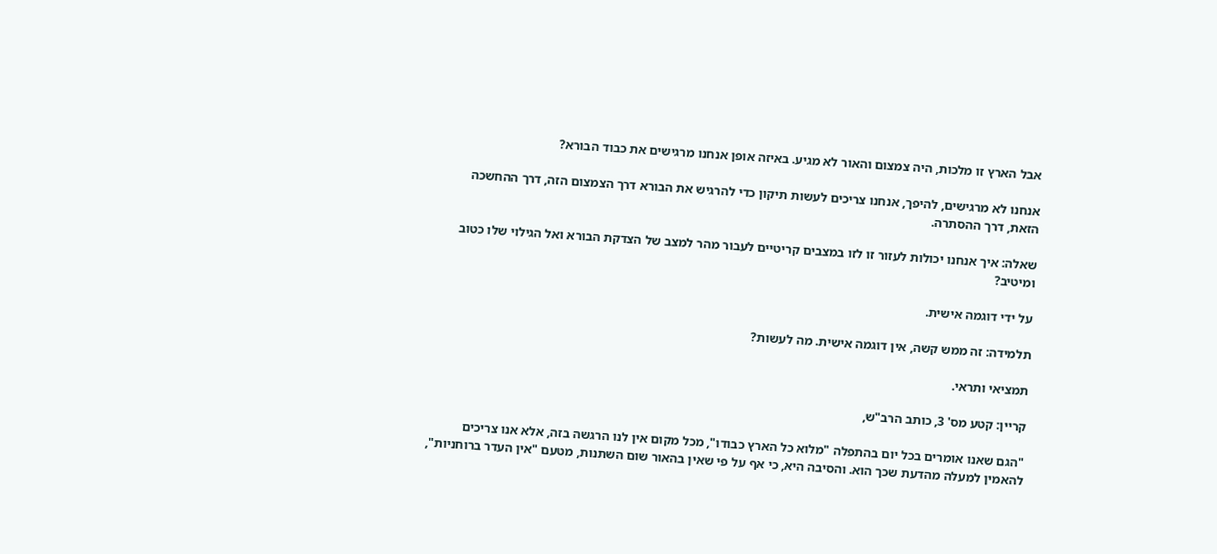אבל הארץ זו מלכות, היה צמצום והאור לא מגיע. באיזה אופן אנחנו מרגישים את כבוד הבורא?

אנחנו לא מרגישים, להיפך, אנחנו צריכים לעשות תיקון כדי להרגיש את הבורא דרך הצמצום הזה, דרך ההחשכה הזאת, דרך ההסתרה.

שאלה: איך אנחנו יכולות לעזור זו לזו במצבים קריטיים לעבור מהר למצב של הצדקת הבורא ואל הגילוי שלו כטוב ומיטיב?

על ידי דוגמה אישית.

תלמידה: זה ממש קשה, אין דוגמה אישית. מה לעשות?

תמציאי ותראי.

קריין: קטע מס' 3, כותב הרב"ש,

"הגם שאנו אומרים בכל יום בהתפלה "מלוא כל הארץ כבודו", מכל מקום אין לנו הרגשה בזה, אלא אנו צריכים להאמין למעלה מהדעת שכך הוא. והסיבה היא, כי אף על פי שאין בהאור שום השתנות, מטעם "אין העדר ברוחניות",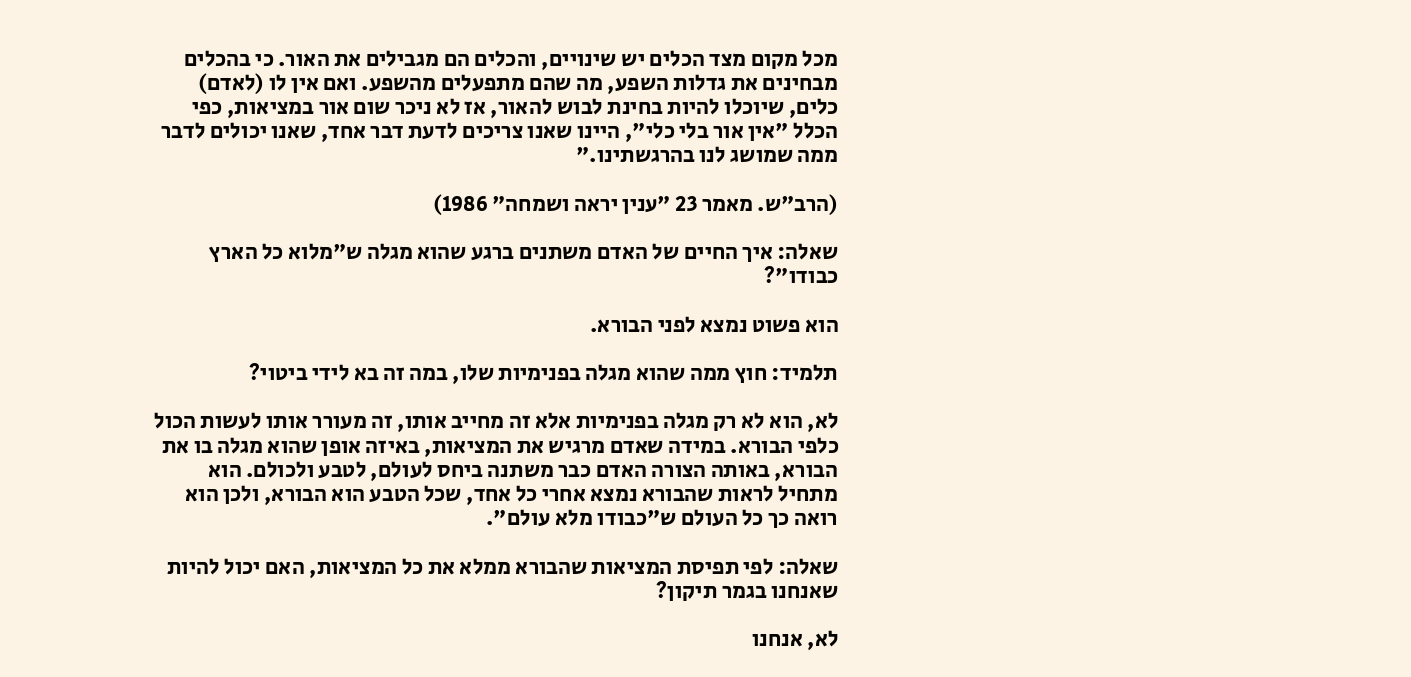מכל מקום מצד הכלים יש שינויים, והכלים הם מגבילים את האור. כי בהכלים מבחינים את גדלות השפע, מה שהם מתפעלים מהשפע. ואם אין לו (לאדם) כלים, שיוכלו להיות בחינת לבוש להאור, אז לא ניכר שום אור במציאות, כפי הכלל "אין אור בלי כלי", היינו שאנו צריכים לדעת דבר אחד, שאנו יכולים לדבר ממה שמושג לנו בהרגשתינו."

(הרב"ש. מאמר 23 "ענין יראה ושמחה" 1986)

שאלה: איך החיים של האדם משתנים ברגע שהוא מגלה ש"מלוא כל הארץ כבודו"?

הוא פשוט נמצא לפני הבורא.

תלמיד: חוץ ממה שהוא מגלה בפנימיות שלו, במה זה בא לידי ביטוי?

לא, הוא לא רק מגלה בפנימיות אלא זה מחייב אותו, זה מעורר אותו לעשות הכול כלפי הבורא. במידה שאדם מרגיש את המציאות, באיזה אופן שהוא מגלה בו את הבורא, באותה הצורה האדם כבר משתנה ביחס לעולם, לטבע ולכולם. הוא מתחיל לראות שהבורא נמצא אחרי כל אחד, שכל הטבע הוא הבורא, ולכן הוא רואה כך כל העולם ש"כבודו מלא עולם".

שאלה: לפי תפיסת המציאות שהבורא ממלא את כל המציאות, האם יכול להיות שאנחנו בגמר תיקון?

לא, אנחנו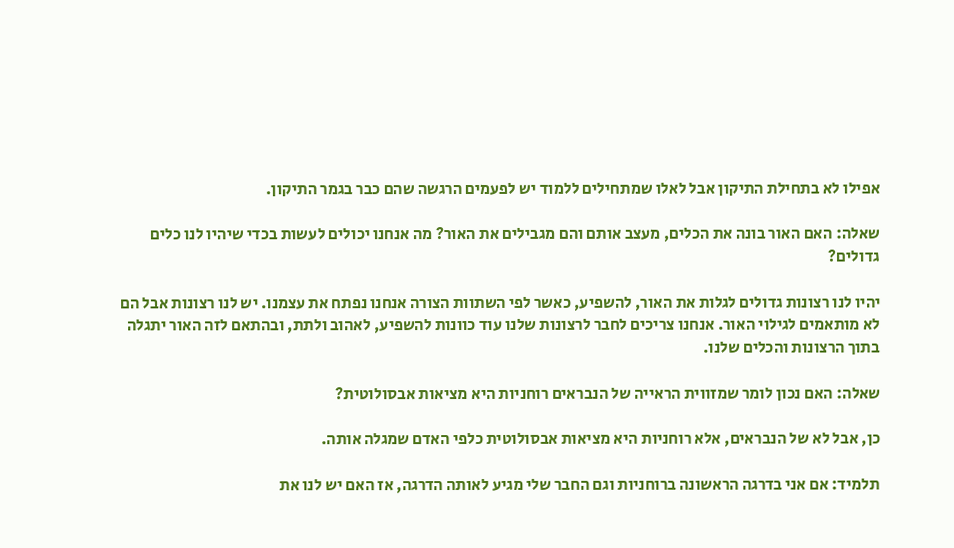אפילו לא בתחילת התיקון אבל לאלו שמתחילים ללמוד יש לפעמים הרגשה שהם כבר בגמר התיקון.

שאלה: האם האור בונה את הכלים, מעצב אותם והם מגבילים את האור? מה אנחנו יכולים לעשות בכדי שיהיו לנו כלים גדולים?

יהיו לנו רצונות גדולים לגלות את האור, להשפיע, כאשר לפי השתוות הצורה אנחנו נפתח את עצמנו. יש לנו רצונות אבל הם לא מותאמים לגילוי האור. אנחנו צריכים לחבר לרצונות שלנו עוד כוונות להשפיע, לאהוב ולתת, ובהתאם לזה האור יתגלה בתוך הרצונות והכלים שלנו.

שאלה: האם נכון לומר שמזווית הראייה של הנבראים רוחניות היא מציאות אבסולוטית?

כן, אבל לא של הנבראים, אלא רוחניות היא מציאות אבסולוטית כלפי האדם שמגלה אותה.

תלמיד: אם אני בדרגה הראשונה ברוחניות וגם החבר שלי מגיע לאותה הדרגה, אז האם יש לנו את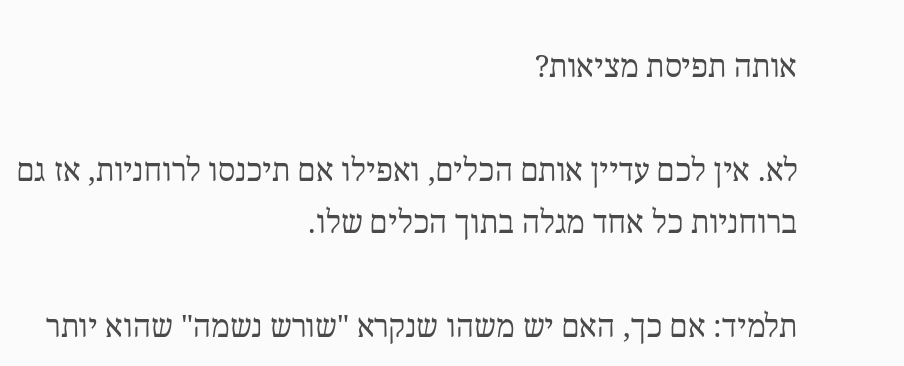אותה תפיסת מציאות?

לא. אין לכם עדיין אותם הכלים, ואפילו אם תיכנסו לרוחניות, אז גם ברוחניות כל אחד מגלה בתוך הכלים שלו.

תלמיד: אם כך, האם יש משהו שנקרא "שורש נשמה" שהוא יותר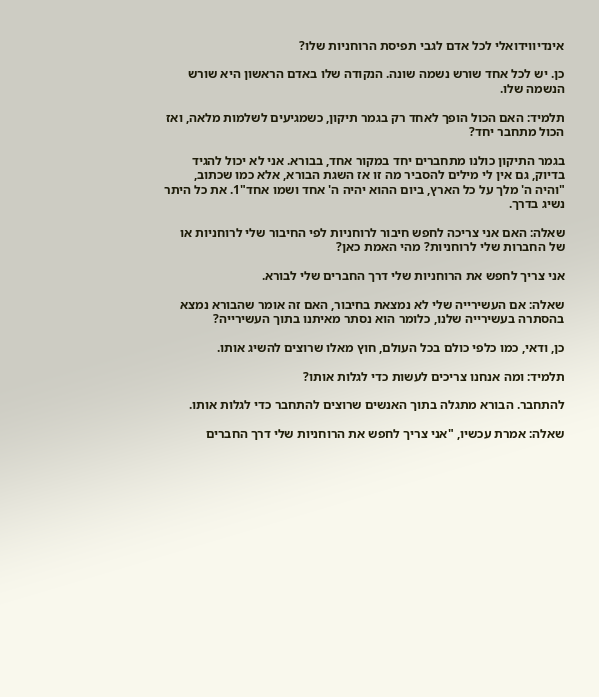אינדיווידואלי לכל אדם לגבי תפיסת הרוחניות שלו?

כן. יש לכל אחד שורש נשמה שונה. הנקודה שלו באדם הראשון היא שורש הנשמה שלו.

תלמיד: האם הכול הופך לאחד רק בגמר תיקון, כשמגיעים לשלמות מלאה, ואז הכול מתחבר יחד?

בגמר התיקון כולנו מתחברים יחד במקור אחד, בבורא. אני לא יכול להגיד בדיוק, גם אין לי מילים להסביר מה זו אז השגת הבורא, אלא כמו שכתוב, "והיה ה' מלך על כל הארץ, ביום ההוא יהיה ה' אחד ושמו אחד"1. את כל היתר נשיג בדרך.

שאלה: האם אני צריכה לחפש חיבור לרוחניות לפי החיבור שלי לרוחניות או של החברות שלי לרוחניות? מהי האמת כאן?

אני צריך לחפש את הרוחניות שלי דרך החברים שלי לבורא.

שאלה: אם העשירייה שלי לא נמצאת בחיבור, האם זה אומר שהבורא נמצא בהסתרה בעשירייה שלנו, כלומר הוא נסתר מאיתנו בתוך העשירייה?

כן, ודאי, כמו כלפי כולם בכל העולם, חוץ מאלו שרוצים להשיג אותו.

תלמיד: ומה אנחנו צריכים לעשות כדי לגלות אותו?

להתחבר. הבורא מתגלה בתוך האנשים שרוצים להתחבר כדי לגלות אותו.

שאלה: אמרת עכשיו, "אני צריך לחפש את הרוחניות שלי דרך החברים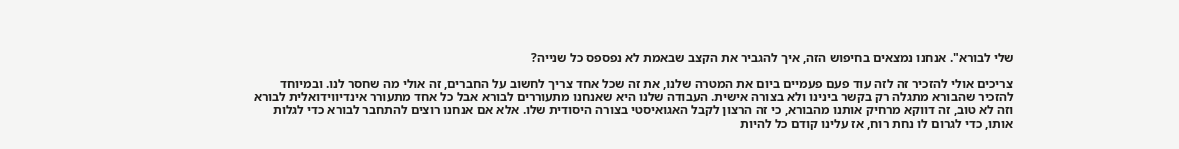שלי לבורא". אנחנו נמצאים בחיפוש הזה, איך להגביר את הקצב שבאמת לא נפספס כל שנייה?

צריכים אולי להזכיר זה לזה עוד פעם פעמיים ביום את המטרה שלנו, את זה שכל אחד צריך לחשוב על החברים, זה אולי מה שחסר לנו. ובמיוחד להזכיר שהבורא מתגלה רק בקשר בינינו ולא בצורה אישית. העבודה שלנו היא שאנחנו מתעוררים לבורא אבל כל אחד מתעורר אינדיווידואלית לבורא וזה לא טוב, זה דווקא מרחיק אותנו מהבורא, כי זה הרצון לקבל האגואיסטי בצורה היסודית שלו. אלא אם אנחנו רוצים להתחבר לבורא כדי לגלות אותו, כדי לגרום לו נחת רוח, אז עלינו קודם כל להיות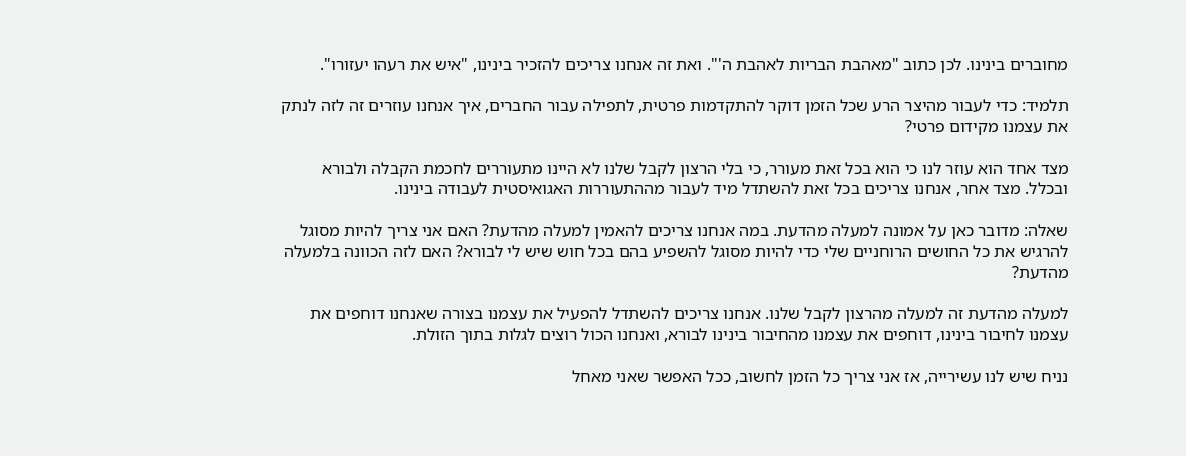מחוברים בינינו. לכן כתוב "מאהבת הבריות לאהבת ה'". ואת זה אנחנו צריכים להזכיר בינינו, "איש את רעהו יעזורו".

תלמיד: כדי לעבור מהיצר הרע שכל הזמן דוקר להתקדמות פרטית, לתפילה עבור החברים, איך אנחנו עוזרים זה לזה לנתק את עצמנו מקידום פרטי?

מצד אחד הוא עוזר לנו כי הוא בכל זאת מעורר, כי בלי הרצון לקבל שלנו לא היינו מתעוררים לחכמת הקבלה ולבורא ובכלל. מצד אחר, אנחנו צריכים בכל זאת להשתדל מיד לעבור מההתעוררות האגואיסטית לעבודה בינינו.

שאלה: מדובר כאן על אמונה למעלה מהדעת. במה אנחנו צריכים להאמין למעלה מהדעת? האם אני צריך להיות מסוגל להרגיש את כל החושים הרוחניים שלי כדי להיות מסוגל להשפיע בהם בכל חוש שיש לי לבורא? האם לזה הכוונה בלמעלה מהדעת?

למעלה מהדעת זה למעלה מהרצון לקבל שלנו. אנחנו צריכים להשתדל להפעיל את עצמנו בצורה שאנחנו דוחפים את עצמנו לחיבור בינינו, דוחפים את עצמנו מהחיבור בינינו לבורא, ואנחנו הכול רוצים לגלות בתוך הזולת.

נניח שיש לנו עשירייה, אז אני צריך כל הזמן לחשוב, ככל האפשר שאני מאחל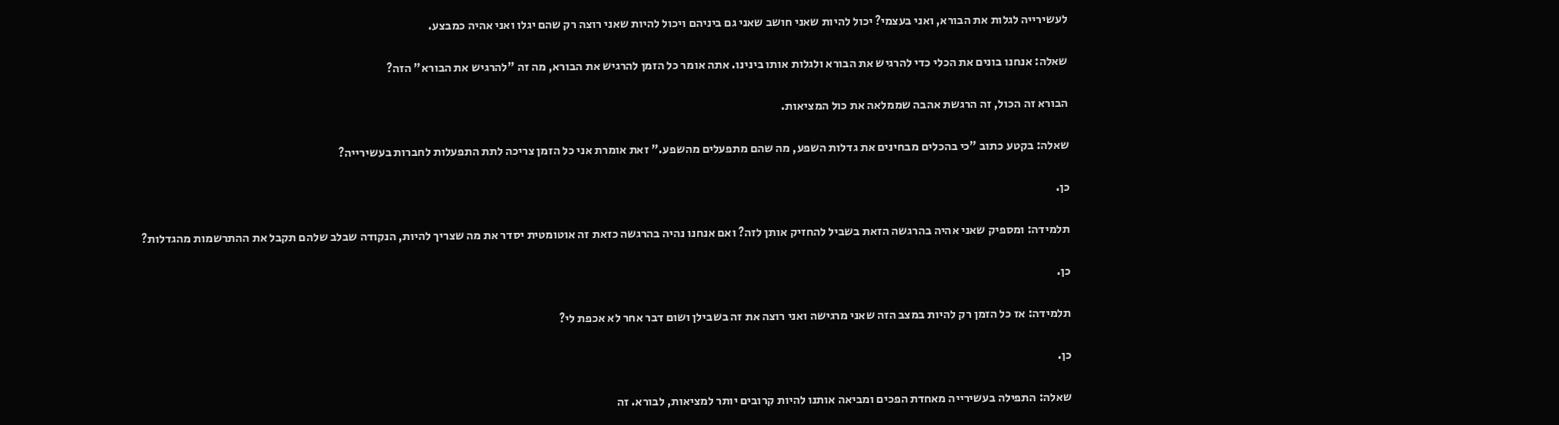לעשירייה לגלות את הבורא, ואני בעצמי? יכול להיות שאני חושב שאני גם ביניהם ויכול להיות שאני רוצה רק שהם יגלו ואני אהיה כמבצע.

שאלה: אנחנו בונים את הכלי כדי להרגיש את הבורא ולגלות אותו בינינו. אתה אומר כל הזמן להרגיש את הבורא, מה זה "להרגיש את הבורא" הזה?

הבורא זה הכול, זה הרגשת אהבה שממלאה את כול המציאות.

שאלה: בקטע כתוב "כי בהכלים מבחינים את גדלות השפע, מה שהם מתפעלים מהשפע." זאת אומרת אני כל הזמן צריכה לתת התפעלות לחברות בעשירייה?

כן.

תלמידה: ומספיק שאני אהיה בהרגשה הזאת בשביל להחזיק אותן לזה? ואם אנחנו נהיה בהרגשה כזאת זה אוטומטית יסדר את מה שצריך להיות, הנקודה שבלב שלהם תקבל את ההתרשמות מהגדלות?

כן.

תלמידה: אז כל הזמן רק להיות במצב הזה שאני מרגישה ואני רוצה את זה בשבילן ושום דבר אחר לא אכפת לי?

כן.

שאלה: התפילה בעשירייה מאחדת הפכים ומביאה אותנו להיות קרובים יותר למציאות, לבורא. זה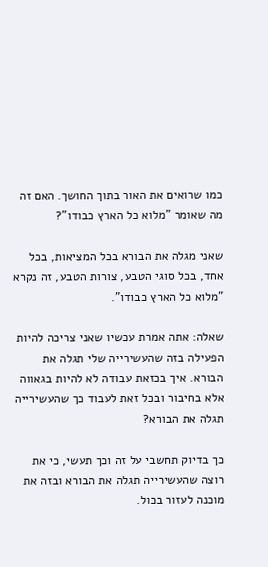כמו שרואים את האור בתוך החושך. האם זה מה שאומר "מלוא כל הארץ כבודו"?

שאני מגלה את הבורא בכל המציאות, בכל אחד, בכל סוגי הטבע, צורות הטבע, זה נקרא "מלוא כל הארץ כבודו".

שאלה: אתה אמרת עכשיו שאני צריכה להיות הפעילה בזה שהעשירייה שלי תגלה את הבורא. איך בכזאת עבודה לא להיות בגאווה אלא בחיבור ובכל זאת לעבוד כך שהעשירייה תגלה את הבורא?

כך בדיוק תחשבי על זה וכך תעשי, כי את רוצה שהעשירייה תגלה את הבורא ובזה את מוכנה לעזור בכול.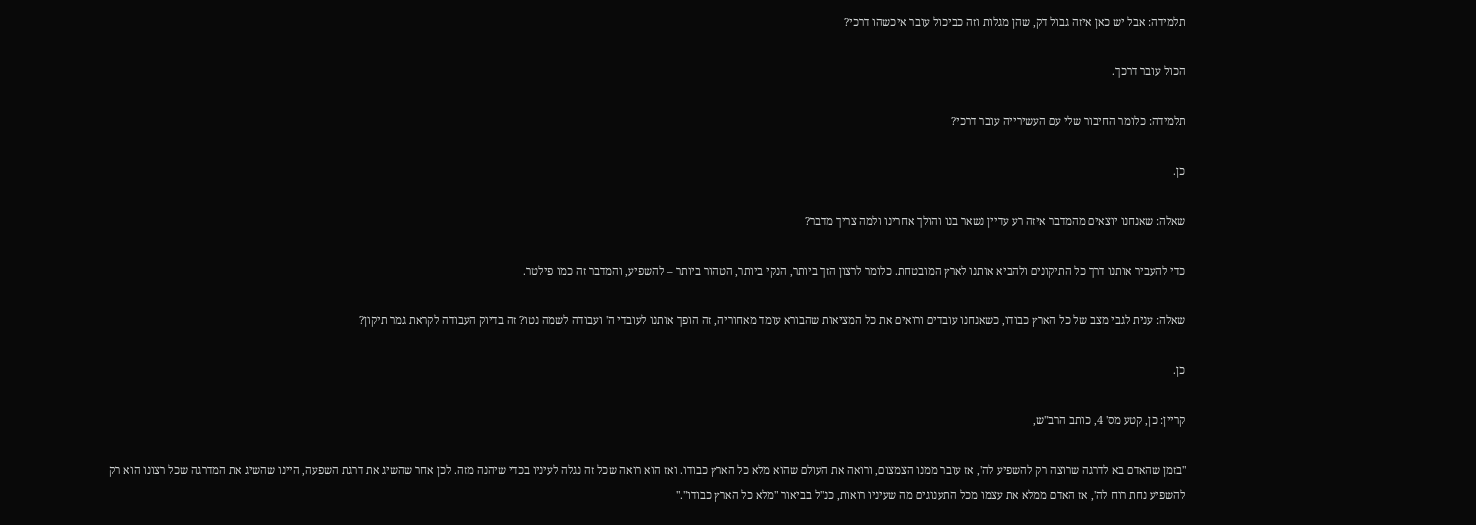תלמידה: אבל יש כאן איזה גבול דק, שהן מגלות וזה כביכול עובר איכשהו דרכי?

הכול עובר דרכך.

תלמידה: כלומר החיבור שלי עם העשירייה עובר דרכי?

כן.

שאלה: שאנחנו יוצאים מהמדבר איזה רע עדיין נשאר בנו והולך אחרינו ולמה צריך מדבר?

כדי להעביר אותנו דרך כל התיקונים ולהביא אותנו לארץ המובטחת. כלומר לרצון הזך ביותר, הנקי ביותר, הטהור ביותר – להשפיע, והמדבר זה כמו פילטר.

שאלה: ענית לגבי מצב של כל הארץ כבודו, כשאנחנו עובדים ורואים את כל המציאות שהבורא עומד מאחוריה, זה הופך אותנו לעובדי ה' ועבודה לשמה נטו? זה בדיוק העבודה לקראת גמר תיקון?

כן.

קריין: כן, קטע מס' 4, כותב הרב"ש,

"בזמן שהאדם בא לדרגה שרוצה רק להשפיע לה', אז עובר ממנו הצמצום, ורואה את העולם שהוא מלא כל הארץ כבודו. ואז הוא רואה שכל זה נגלה לעיניו בכדי שיהנה מזה. לכן אחר שהשיג את דרגת השפעה, היינו שהשיג את המדרגה שכל רצונו הוא רק להשפיע נחת רוח לה', אז האדם ממלא את עצמו מכל התענוגים מה שעיניו רואות, כנ"ל בביאור "מלא כל הארץ כבודו"."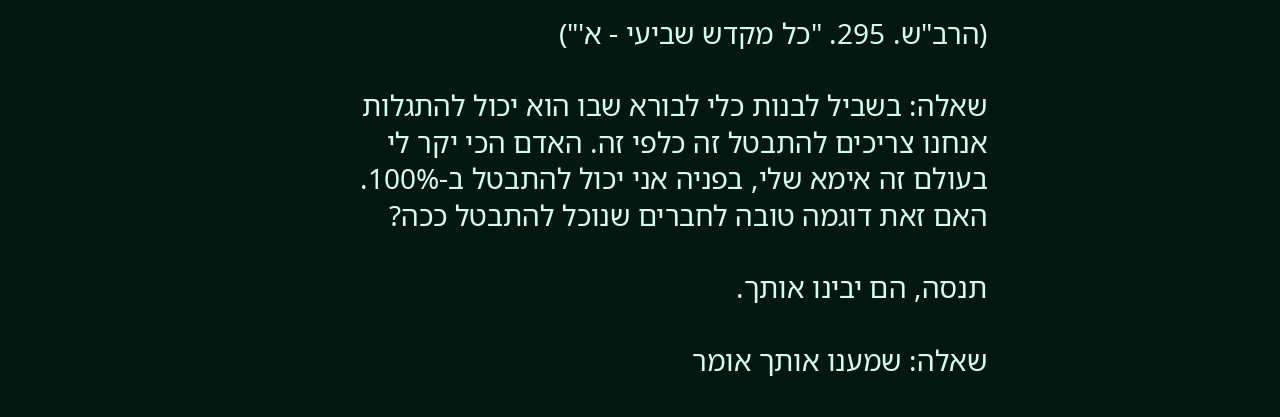(הרב"ש. 295. "כל מקדש שביעי - א'")

שאלה: בשביל לבנות כלי לבורא שבו הוא יכול להתגלות אנחנו צריכים להתבטל זה כלפי זה. האדם הכי יקר לי בעולם זה אימא שלי, בפניה אני יכול להתבטל ב-100%. האם זאת דוגמה טובה לחברים שנוכל להתבטל ככה?

תנסה, הם יבינו אותך.

שאלה: שמענו אותך אומר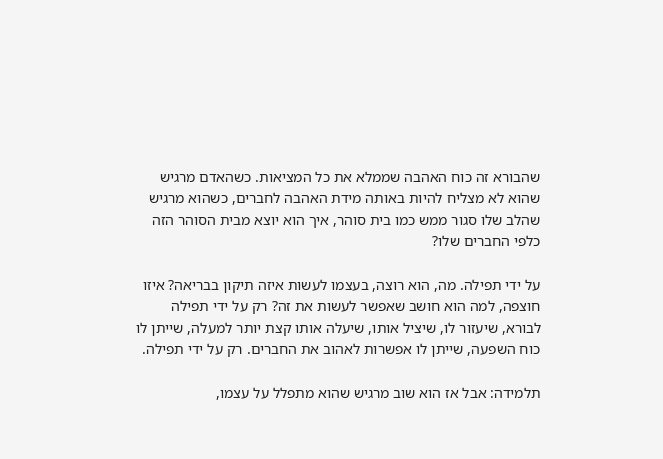שהבורא זה כוח האהבה שממלא את כל המציאות. כשהאדם מרגיש שהוא לא מצליח להיות באותה מידת האהבה לחברים, כשהוא מרגיש שהלב שלו סגור ממש כמו בית סוהר, איך הוא יוצא מבית הסוהר הזה כלפי החברים שלו?

על ידי תפילה. מה, הוא רוצה, בעצמו לעשות איזה תיקון בבריאה? איזו חוצפה, למה הוא חושב שאפשר לעשות את זה? רק על ידי תפילה לבורא, שיעזור לו, שיציל אותו, שיעלה אותו קצת יותר למעלה, שייתן לו כוח השפעה, שייתן לו אפשרות לאהוב את החברים. רק על ידי תפילה.

תלמידה: אבל אז הוא שוב מרגיש שהוא מתפלל על עצמו,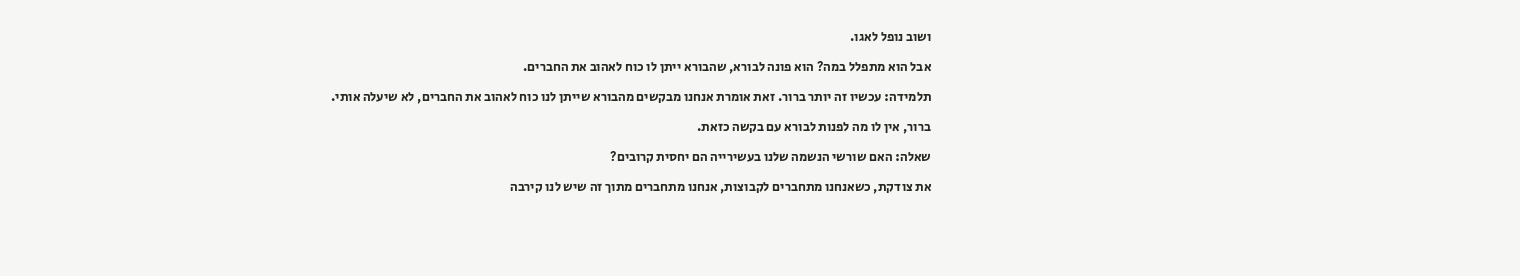ושוב נופל לאגו.

אבל הוא מתפלל במה? הוא פונה לבורא, שהבורא ייתן לו כוח לאהוב את החברים.

תלמידה: עכשיו זה יותר ברור. זאת אומרת אנחנו מבקשים מהבורא שייתן לנו כוח לאהוב את החברים, לא שיעלה אותי.

ברור, אין לו מה לפנות לבורא עם בקשה כזאת.

שאלה: האם שורשי הנשמה שלנו בעשירייה הם יחסית קרובים?

את צודקת, כשאנחנו מתחברים לקבוצות, אנחנו מתחברים מתוך זה שיש לנו קירבה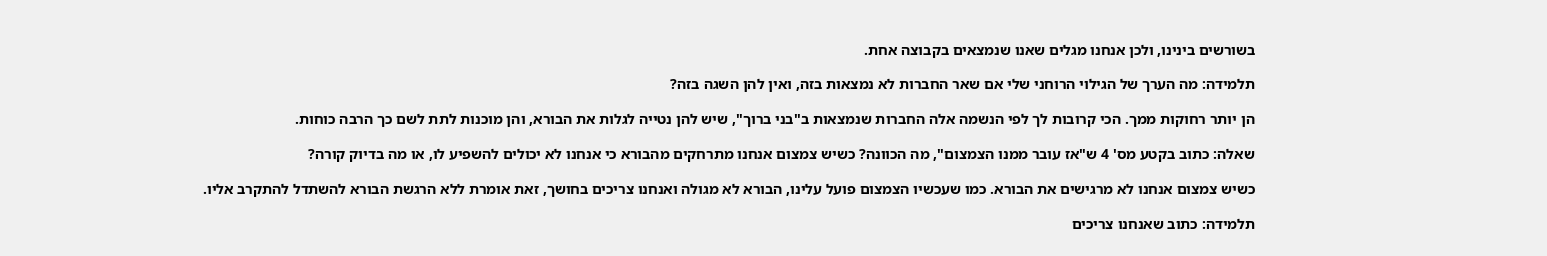בשורשים בינינו, ולכן אנחנו מגלים שאנו שנמצאים בקבוצה אחת.

תלמידה: מה הערך של הגילוי הרוחני שלי אם שאר החברות לא נמצאות בזה, ואין להן השגה בזה?

הן יותר רחוקות ממך. הכי קרובות לך לפי הנשמה אלה החברות שנמצאות ב"בני ברוך", שיש להן נטייה לגלות את הבורא, והן מוכנות לתת לשם כך הרבה כוחות.

שאלה: כתוב בקטע מס' 4 ש"אז עובר ממנו הצמצום", מה הכוונה? כשיש צמצום אנחנו מתרחקים מהבורא כי אנחנו לא יכולים להשפיע לו, או מה בדיוק קורה?

כשיש צמצום אנחנו לא מרגישים את הבורא. כמו שעכשיו הצמצום פועל עלינו, הבורא לא מגולה ואנחנו צריכים בחושך, זאת אומרת ללא הרגשת הבורא להשתדל להתקרב אליו.

תלמידה: כתוב שאנחנו צריכים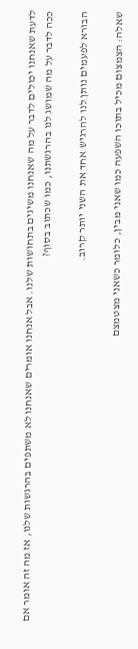לדעת שאנחנו יכולים לדבר על מה שאנחנו משיגים בתחושות שלנו. אבל אנחנו אומרים שאנחנו לא משתפים בהרגשות שלנו, אז מה זה אומר אם ככה לדבר על מה שמושג לנו בהרגשתנו, כמו שכתוב בסוף?

הבורא לפעמים נותן לנו להרגיש אחד את השני יותר קרוב.

שאלה: הצמצום מכיל בתוכו השפעה כמו שאני מבין, כלומר כשאני מצטמצם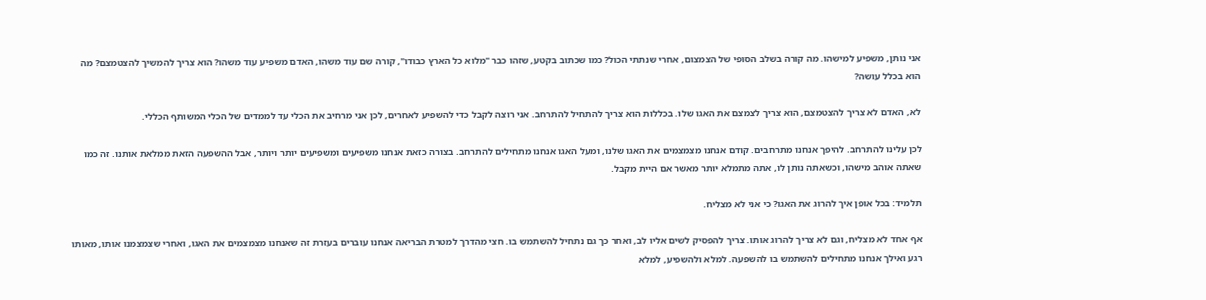אני נותן, משפיע למישהו. מה קורה בשלב הסופי של הצמצום, אחרי שנתתי הכול? כמו שכתוב בקטע, שזהו כבר "מלוא כל הארץ כבודו", קורה שם עוד משהו, האדם משפיע עוד משהו? הוא צריך להמשיך להצטמצם? מה הוא בכלל עושה?

לא, האדם לא צריך להצטמצם, הוא צריך לצמצם את האגו שלו. בכללות הוא צריך להתחיל להתרחב. אני רוצה לקבל כדי להשפיע לאחרים, לכן אני מרחיב את הכלי עד לממדים של הכלי המשותף הכללי.

לכן עלינו להתרחב. להיפך אנחנו מתרחבים. קודם אנחנו מצמצמים את האגו שלנו, ומעל האגו אנחנו מתחילים להתרחב. בצורה כזאת אנחנו משפיעים ומשפיעים יותר ויותר, אבל ההשפעה הזאת ממלאת אותנו. זה כמו שאתה אוהב מישהו, וכשאתה נותן לו, אתה מתמלא יותר מאשר אם היית מקבל.

תלמיד: בכל אופן איך להרוג את האגו? כי אני לא מצליח.

אף אחד לא מצליח, וגם לא צריך להרוג אותו. צריך להפסיק לשים אליו לב, ואחר כך גם נתחיל להשתמש בו. חצי מהדרך למטרת הבריאה אנחנו עוברים בעזרת זה שאנחנו מצמצמים את האגו, ואחרי שצמצמנו אותו, מאותו רגע ואילך אנחנו מתחילים להשתמש בו להשפעה. למלא ולהשפיע, למלא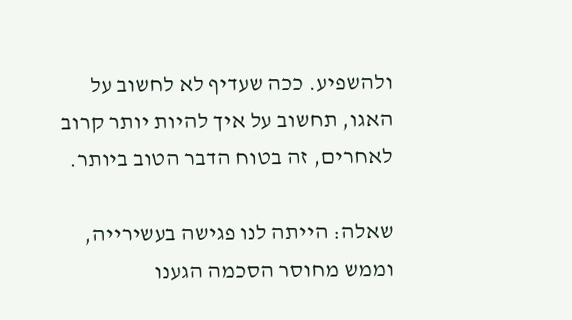ולהשפיע. ככה שעדיף לא לחשוב על האגו, תחשוב על איך להיות יותר קרוב לאחרים, זה בטוח הדבר הטוב ביותר.

שאלה: הייתה לנו פגישה בעשירייה, וממש מחוסר הסכמה הגענו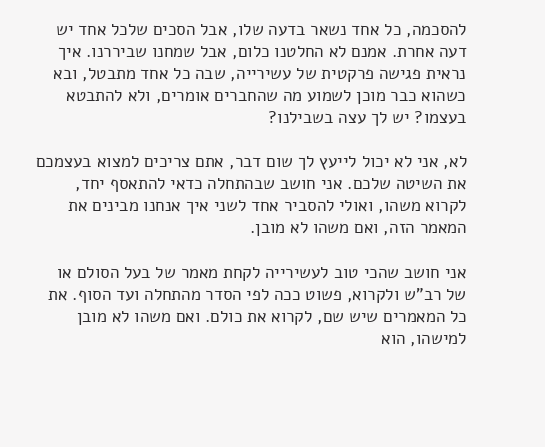להסכמה, כל אחד נשאר בדעה שלו, אבל הסכים שלכל אחד יש דעה אחרת. אמנם לא החלטנו כלום, אבל שמחנו שביררנו. איך נראית פגישה פרקטית של עשירייה, שבה כל אחד מתבטל, ובא כשהוא כבר מוכן לשמוע מה שהחברים אומרים, ולא להתבטא בעצמו? יש לך עצה בשבילנו?

לא, אני לא יכול לייעץ לך שום דבר, אתם צריכים למצוא בעצמכם את השיטה שלכם. אני חושב שבהתחלה כדאי להתאסף יחד, לקרוא משהו, ואולי להסביר אחד לשני איך אנחנו מבינים את המאמר הזה, ואם משהו לא מובן.

אני חושב שהכי טוב לעשירייה לקחת מאמר של בעל הסולם או של רב"ש ולקרוא, פשוט ככה לפי הסדר מהתחלה ועד הסוף. את כל המאמרים שיש שם, לקרוא את כולם. ואם משהו לא מובן למישהו, הוא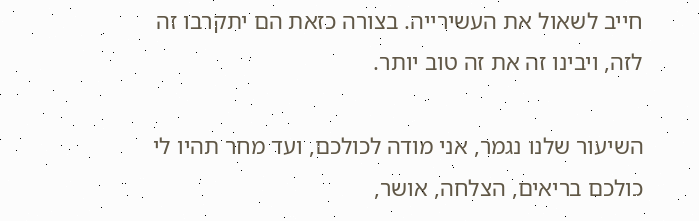חייב לשאול את העשירייה. בצורה כזאת הם יתקרבו זה לזה, ויבינו זה את זה טוב יותר.

השיעור שלנו נגמר, אני מודה לכולכם, ועד מחר תהיו לי כולכם בריאים, הצלחה, אושר,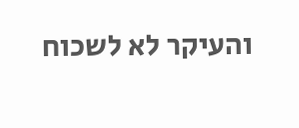והעיקר לא לשכוח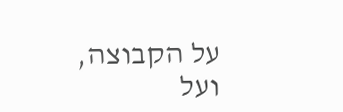על הקבוצה, ועל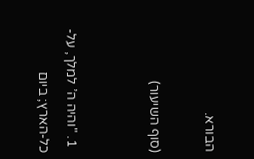הבורא.

(סוף השיעור)


  1. "והיה ה’ למלך, על-כל-הארץ; ביום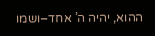ההוא, יהיה ה’ אחד–ושמו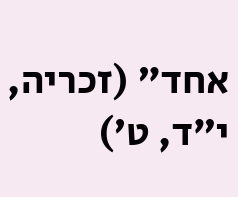אחד" (זכריה, י”ד, ט’)